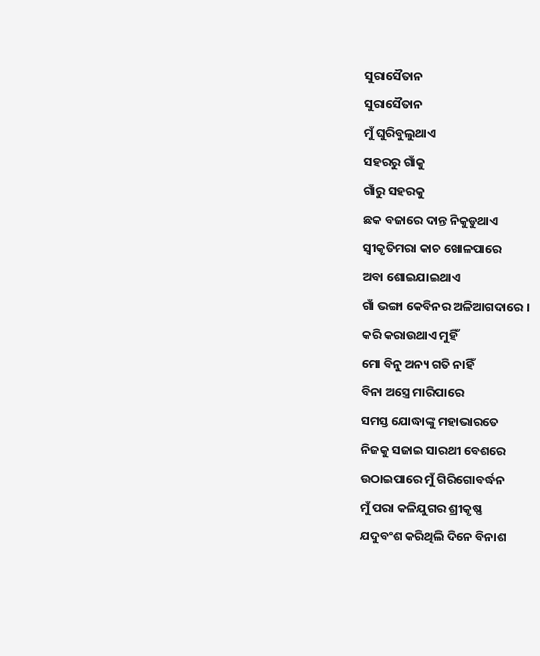ସୁରାସୈତାନ
ସୁରାସୈତାନ
ମୁଁ ଘୁରିବୁଲୁଥାଏ
ସହରରୁ ଗାଁକୁ
ଗାଁରୁ ସହରକୁ
ଛକ ବଜାରେ ଦାନ୍ତ ନିକୁଡୁଥାଏ
ସ୍ଵୀକୃତିମରା କାଚ ଖୋଳପାରେ
ଅବା ଶୋଇଯାଇଥାଏ
ଗାଁ ଭଙ୍ଗା କେବିନର ଅଳିଆଗଦାରେ ।
କରି କରାଉଥାଏ ମୁହିଁ
ମୋ ବିନୁ ଅନ୍ୟ ଗତି ନାହିଁ
ବିନା ଅସ୍ତ୍ରେ ମାରିପାରେ
ସମସ୍ତ ଯୋଦ୍ଧାଙ୍କୁ ମହାଭାରତେ
ନିଜକୁ ସଜାଇ ସାରଥୀ ବେଶରେ
ଉଠାଇପାରେ ମୁଁ ଗିରିଗୋବର୍ଦ୍ଧନ
ମୁଁ ପରା କଳିଯୁଗର ଶ୍ରୀକୃଷ୍ଣ
ଯଦୁବଂଶ କରିଥିଲି ଦିନେ ବିନାଶ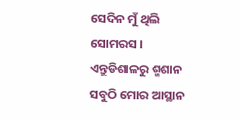ସେଦିନ ମୁଁ ଥିଲି ସୋମରସ ।
ଏନ୍ତୁଡିଶାଳରୁ ଶ୍ମଶାନ
ସବୁଠି ମୋର ଆସ୍ଥାନ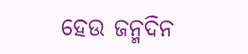ହେଉ ଜନ୍ମଦିନ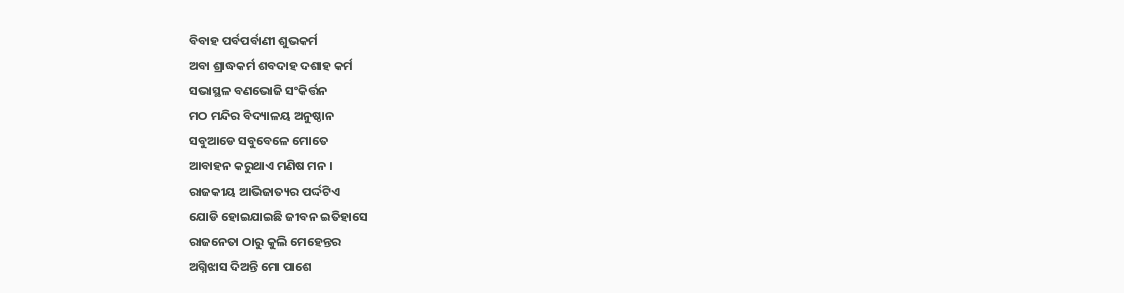ବିବାହ ପର୍ବପର୍ବାଣୀ ଶୁଭକର୍ମ
ଅବା ଶ୍ରାଦ୍ଧକର୍ମ ଶବଦାହ ଦଶାହ କର୍ମ
ସଭାସ୍ଥଳ ବଣଭୋଜି ସଂକିର୍ତ୍ତନ
ମଠ ମନ୍ଦିର ବିଦ୍ୟାଳୟ ଅନୁଷ୍ଠାନ
ସବୁଆଡେ ସବୁବେଳେ ମୋତେ
ଆବାହନ କରୁଥାଏ ମଣିଷ ମନ ।
ରାଜକୀୟ ଆଭିଜାତ୍ୟର ପର୍ଦ୍ଦଟିଏ
ଯୋଡି ହୋଇଯାଇଛି ଜୀବନ ଇତିହାସେ
ରାଜନେତା ଠାରୁ କୁଲି ମେହେନ୍ତର
ଅଗ୍ନିଝାସ ଦିଅନ୍ତି ମୋ ପାଶେ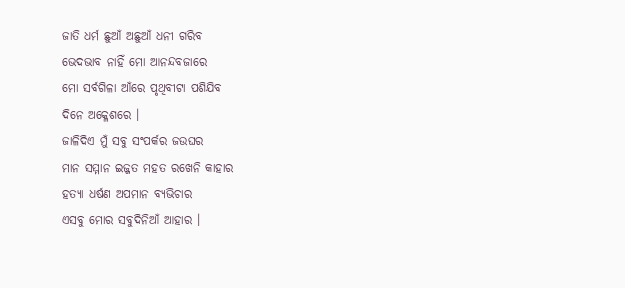ଜାତି ଧର୍ମ ଛୁଆଁ ଅଛୁଆଁ ଧନୀ ଗରିବ
ଭେଦଭାବ ନାହିଁ ମୋ ଆନନ୍ଦବଜାରେ
ମୋ ସର୍ବଗିଳା ଆଁରେ ପୃଥିବୀଟା ପଶିଯିବ
ଦିନେ ଅକ୍ଳେଶରେ ।
ଜାଳିଦିଏ ମୁଁ ସବୁ ସଂପର୍କର ଜଉଘର
ମାନ ସମ୍ମାନ ଇଜ୍ଜତ ମହତ ରଖେନି କାହାର
ହତ୍ୟା ଧର୍ଷଣ ଅପମାନ ବ୍ୟଭିଚାର
ଏସବୁ ମୋର ସବୁଦିନିଆଁ ଆହାର ।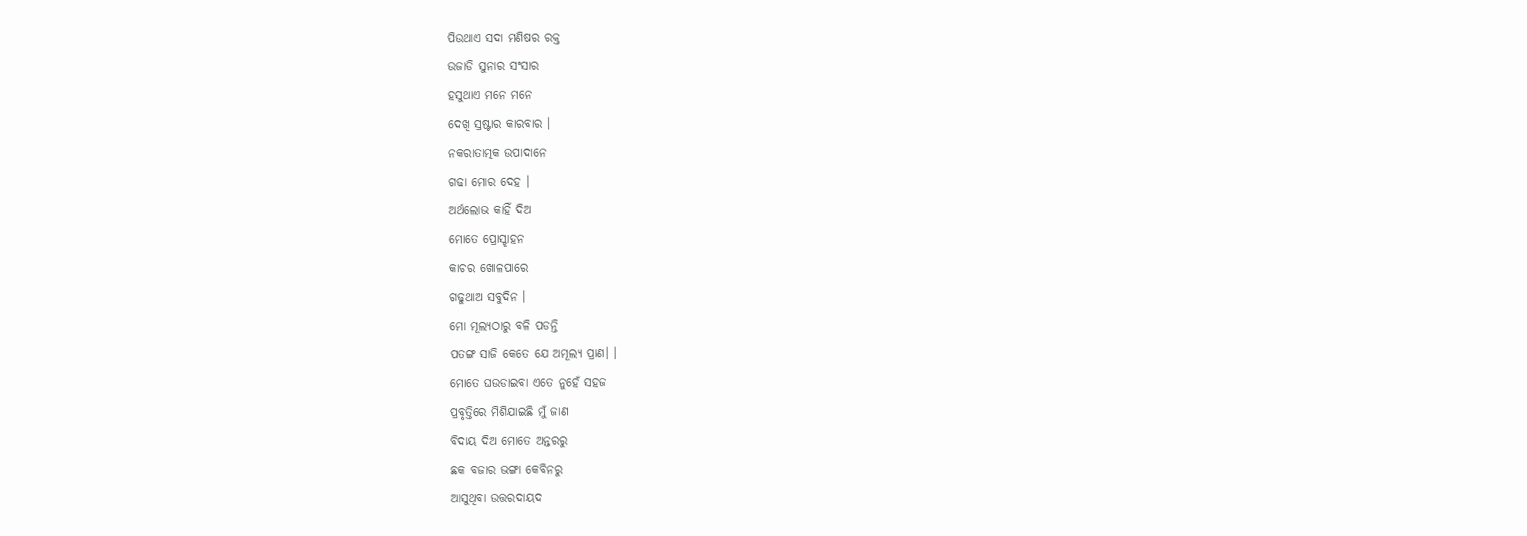ପିଉଥାଏ ସଦା ମଣିଷର ରକ୍ତ
ଉଜାଡି ସୁନାର ସଂସାର
ହସୁଥାଏ ମନେ ମନେ
ଦେଖି ସ୍ରଷ୍ଟାର କାରବାର ।
ନକରାତାତ୍ମକ ଉପାଦାନେ
ଗଢା ମୋର ଦେହ ।
ଅର୍ଥଲୋଭ କାହିଁ ଦିଅ
ମୋତେ ପ୍ରୋସ୍ଝାହନ
କାଚର ଖୋଳପାରେ
ଗଢୁଥାଅ ସବୁଦିନ ।
ମୋ ମୂଲ୍ୟଠାରୁ ବଳି ପଡନ୍ତି
ପତଙ୍ଗ ସାଜି କେତେ ଯେ ଅମୂଲ୍ୟ ପ୍ରାଣ। ।
ମୋତେ ଘଉଡାଇବା ଏତେ ନୁହେଁ ସହଜ
ପ୍ରବୃତ୍ତିରେ ମିଶିଯାଇଛି ମୁଁ ଜାଣ
ବିଦାୟ ଦିଅ ମୋତେ ଅନ୍ତରରୁ
ଛକ ବଜାର ଭଙ୍ଗା କେବିନରୁ
ଆସୁଥିବା ଉତ୍ତରଦାୟଦ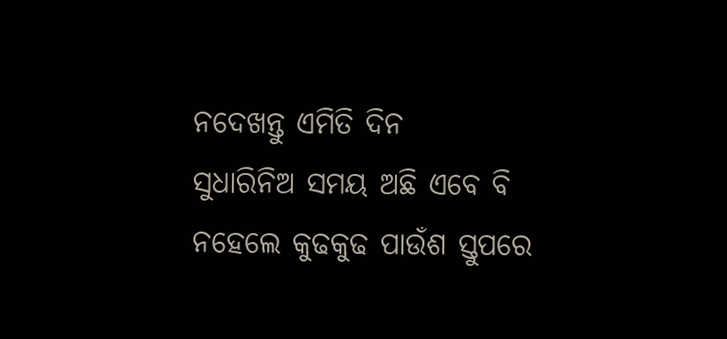ନଦେଖନ୍ତୁ ଏମିତି ଦିନ
ସୁଧାରିନିଅ ସମୟ ଅଛି ଏବେ ବି
ନହେଲେ କୁଢକୁଢ ପାଉଁଶ ସ୍ତୁପରେ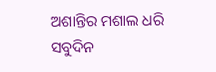ଅଶାନ୍ତିର ମଶାଲ ଧରି
ସବୁଦିନ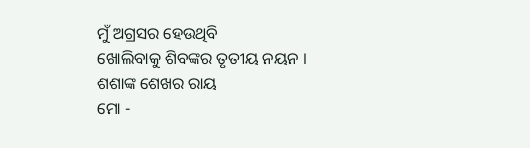ମୁଁ ଅଗ୍ରସର ହେଉଥିବି
ଖୋଲିବାକୁ ଶିବଙ୍କର ତୃତୀୟ ନୟନ ।
ଶଶାଙ୍କ ଶେଖର ରାୟ
ମୋ -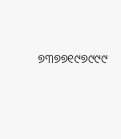୭୩୭୭୧୯୭୯୯୯